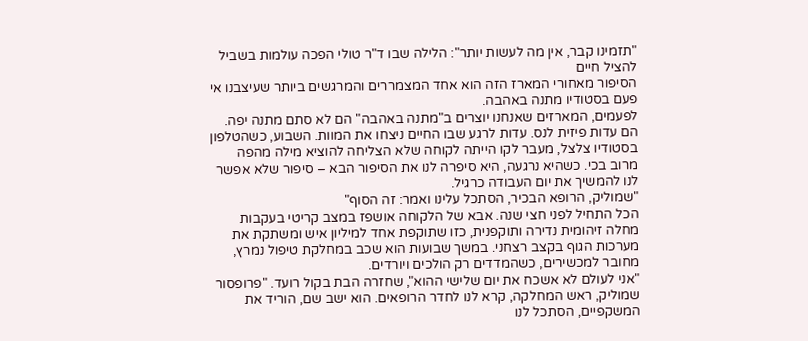"תזמינו קבר, אין מה לעשות יותר": הלילה שבו ד"ר טולי הפכה עולמות בשביל להציל חיים
הסיפור מאחורי המארז הזה הוא אחד המצמררים והמרגשים ביותר שעיצבנו אי פעם בסטודיו מתנה באהבה.
לפעמים, המארזים שאנחנו יוצרים ב"מתנה באהבה" הם לא סתם מתנה יפה. הם עדות פיזית לנס. עדות לרגע שבו החיים ניצחו את המוות. השבוע, כשהטלפון בסטודיו צלצל, מעבר לקו הייתה לקוחה שלא הצליחה להוציא מילה מהפה מרוב בכי. כשהיא נרגעה, היא סיפרה לנו את הסיפור הבא – סיפור שלא אפשר לנו להמשיך את יום העבודה כרגיל.
"שמוליק, הרופא הבכיר, הסתכל עלינו ואמר: זה הסוף"
הכל התחיל לפני חצי שנה. אבא של הלקוחה אושפז במצב קריטי בעקבות מחלה זיהומית נדירה ותוקפנית, כזו שתוקפת אחד למיליון איש ומשתקת את מערכות הגוף בקצב רצחני. במשך שבועות הוא שכב במחלקת טיפול נמרץ, מחובר למכשירים, כשהמדדים רק הולכים ויורדים.
"אני לעולם לא אשכח את יום שלישי ההוא", שחזרה הבת בקול רועד. "פרופסור שמוליק, ראש המחלקה, קרא לנו לחדר הרופאים. הוא ישב שם, הוריד את המשקפיים, הסתכל לנו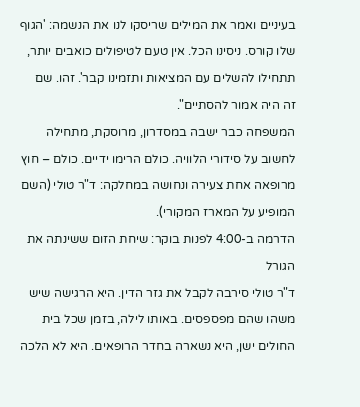בעיניים ואמר את המילים שריסקו לנו את הנשמה: 'הגוף שלו קורס. ניסינו הכל. אין טעם לטיפולים כואבים יותר, תתחילו להשלים עם המציאות ותזמינו קבר'. זהו. שם זה היה אמור להסתיים".
המשפחה כבר ישבה במסדרון, מרוסקת, מתחילה לחשוב על סידורי הלוויה. כולם הרימו ידיים. כולם – חוץ מרופאה אחת צעירה ונחושה במחלקה: ד"ר טולי (השם המופיע על המארז המקורי).
הדרמה ב-4:00 לפנות בוקר: שיחת הזום ששינתה את הגורל
ד"ר טולי סירבה לקבל את גזר הדין. היא הרגישה שיש משהו שהם מפספסים. באותו לילה, בזמן שכל בית החולים ישן, היא נשארה בחדר הרופאים. היא לא הלכה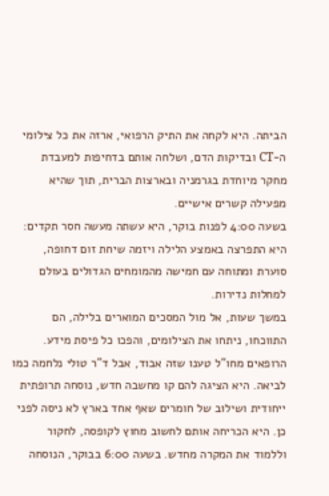הביתה. היא לקחה את התיק הרפואי, ארזה את כל צילומי ה-CT ובדיקות הדם, ושלחה אותם בדחיפות למעבדת מחקר מיוחדת בגרמניה ובארצות הברית, תוך שהיא מפעילה קשרים אישיים.
בשעה 4:00 לפנות בוקר, היא עשתה מעשה חסר תקדים: היא התפרצה באמצע הלילה ויזמה שיחת זום דחופה, סוערת ומתוחה עם חמישה מהמומחים הגדולים בעולם למחלות נדירות.
במשך שעות, אל מול המסכים המוארים בלילה, הם התווכחו, ניתחו את הצילומים, והפכו כל פיסת מידע. הרופאים מחו"ל טענו שזה אבוד, אבל ד"ר טולי נלחמה כמו לביאה. היא הציגה להם קו מחשבה חדש, נוסחה תרופתית ייחודית ושילוב של חומרים שאף אחד בארץ לא ניסה לפני כן. היא הכריחה אותם לחשוב מחוץ לקופסה, לחקור וללמוד את המקרה מחדש. בשעה 6:00 בבוקר, הנוסחה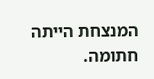המנצחת הייתה חתומה.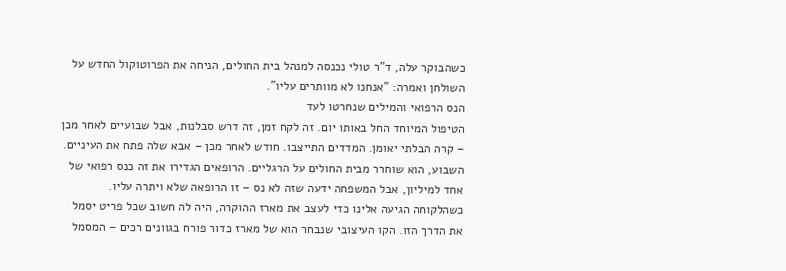כשהבוקר עלה, ד"ר טולי נכנסה למנהל בית החולים, הניחה את הפרוטוקול החדש על השולחן ואמרה: "אנחנו לא מוותרים עליו".
הנס הרפואי והמילים שנחרטו לעד
הטיפול המיוחד החל באותו יום. זה לקח זמן, זה דרש סבלנות, אבל שבועיים לאחר מכן – קרה הבלתי יאומן. המדדים התייצבו. חודש לאחר מכן – אבא שלה פתח את העיניים. השבוע, הוא שוחרר מבית החולים על הרגליים. הרופאים הגדירו את זה כנס רפואי של אחד למיליון, אבל המשפחה ידעה שזה לא נס – זו הרופאה שלא ויתרה עליו.
כשהלקוחה הגיעה אלינו כדי לעצב את מארז ההוקרה, היה לה חשוב שכל פריט יסמל את הדרך הזו. הקו העיצובי שנבחר הוא של מארז כדור פורח בגוונים רכים – המסמל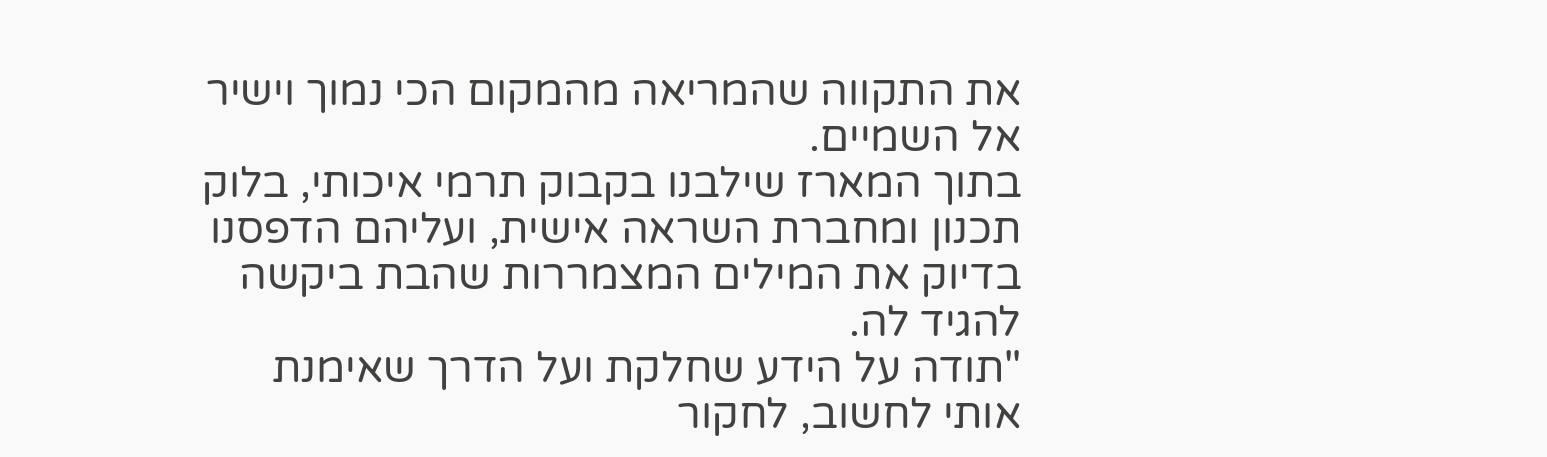את התקווה שהמריאה מהמקום הכי נמוך וישיר אל השמיים.
בתוך המארז שילבנו בקבוק תרמי איכותי, בלוק תכנון ומחברת השראה אישית, ועליהם הדפסנו בדיוק את המילים המצמררות שהבת ביקשה להגיד לה.
"תודה על הידע שחלקת ועל הדרך שאימנת אותי לחשוב, לחקור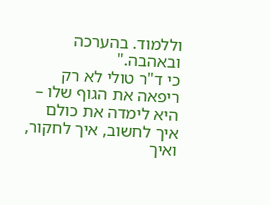וללמוד. בהערכה ובאהבה."
כי ד"ר טולי לא רק ריפאה את הגוף שלו – היא לימדה את כולם איך לחשוב, איך לחקור, ואיך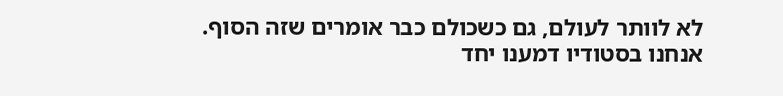לא לוותר לעולם, גם כשכולם כבר אומרים שזה הסוף.
אנחנו בסטודיו דמענו יחד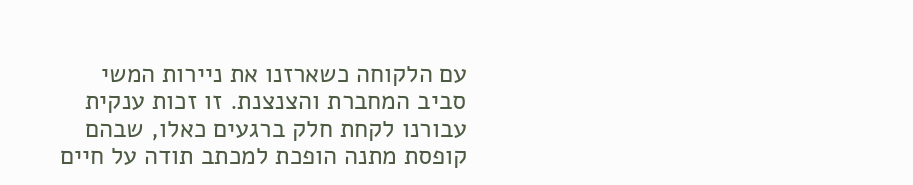עם הלקוחה כשארזנו את ניירות המשי סביב המחברת והצנצנת. זו זכות ענקית עבורנו לקחת חלק ברגעים כאלו, שבהם קופסת מתנה הופכת למכתב תודה על חיים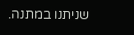שניתנו במתנה.